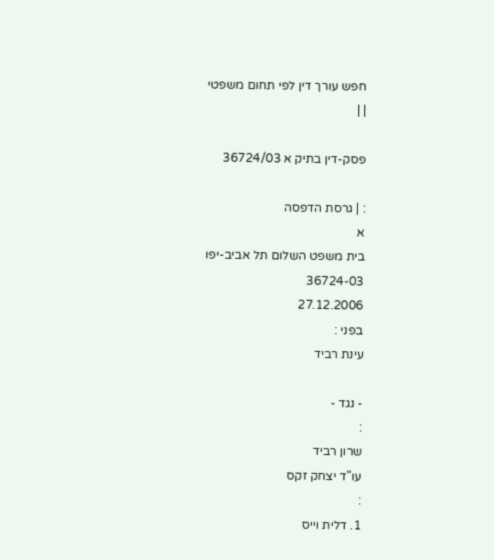חפש עורך דין לפי תחום משפטי
| |

פסק-דין בתיק א 36724/03

: | גרסת הדפסה
א
בית משפט השלום תל אביב-יפו
36724-03
27.12.2006
בפני :
עינת רביד

- נגד -
:
שרון רביד
עו"ד יצחק זקס
:
1. דלית וייס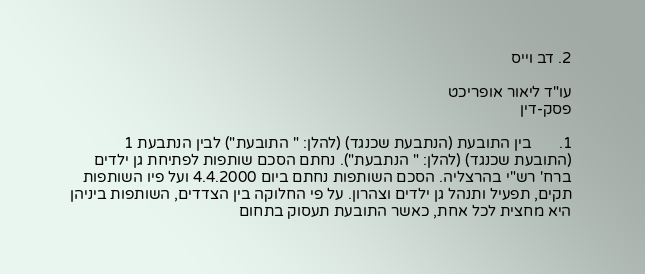2. דב וייס

עו"ד ליאור אופריכט
פסק-דין

1.       בין התובעת (הנתבעת שכנגד) (להלן: " התובעת") לבין הנתבעת 1 (התובעת שכנגד) (להלן: " הנתבעת"). נחתם הסכם שותפות לפתיחת גן ילדים ברח' רש"י בהרצליה. הסכם השותפות נחתם ביום 4.4.2000 ועל פיו השותפות תקים, תפעיל ותנהל גן ילדים וצהרון. על פי החלוקה בין הצדדים, השותפות ביניהן היא מחצית לכל אחת, כאשר התובעת תעסוק בתחום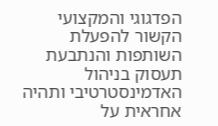הפדגוגי והמקצועי הקשור להפעלת השותפות והנתבעת תעסוק בניהול האדמינסטרטיבי ותהיה אחראית על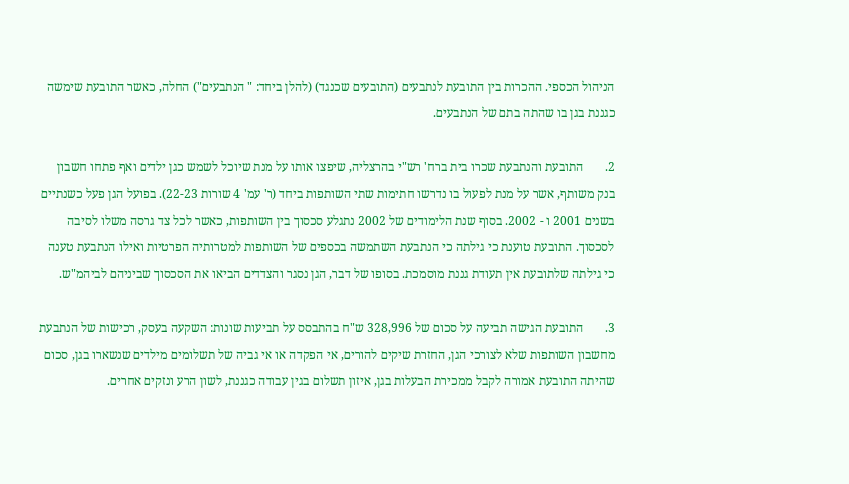הניהול הכספי. ההכרות בין התובעת לנתבעים (התובעים שכנגד) (להלן ביחד: " הנתבעים") החלה, כאשר התובעת שימשה כגננת בגן בו שהתה בתם של הנתבעים.

2.       התובעת והנתבעת שכרו בית ברח' רש"י בהרצליה, שיפצו אותו על מנת שיוכל לשמש כגן ילדים ואף פתחו חשבון בנק משותף, אשר על מנת לפעול בו נדרשו חתימות שתי השותפות ביחד (ר' עמ' 4 שורות 22-23). בפועל הגן פעל כשנתיים בשנים 2001 ו - 2002. בסוף שנת הלימודים של 2002 נתגלע סכסוך בין השותפות, כאשר לכל צד גרסה משלו לסיבה לסכסוך. התובעת טוענת כי גילתה כי הנתבעת השתמשה בכספים של השותפות למטרותיה הפרטיות ואילו הנתבעת טענה כי גילתה שלתובעת אין תעודת גננת מוסמכת. בסופו של דבר, הגן נסגר והצדדים הביאו את הסכסוך שביניהם לביהמ"ש.

3.       התובעת הגישה תביעה על סכום של 328,996 ש"ח בהתבסס על תביעות שונות: השקעה בעסק, רכישות של הנתבעת מחשבון השותפות שלא לצורכי הגן, החזרת שיקים להורים, אי הפקדה או אי גביה של תשלומים מילדים שנשארו בגן, סכום שהיתה התובעת אמורה לקבל ממכירת הבעלות בגן, איזון תשלום בגין עבודה כגננת, לשון הרע ונזקים אחרים.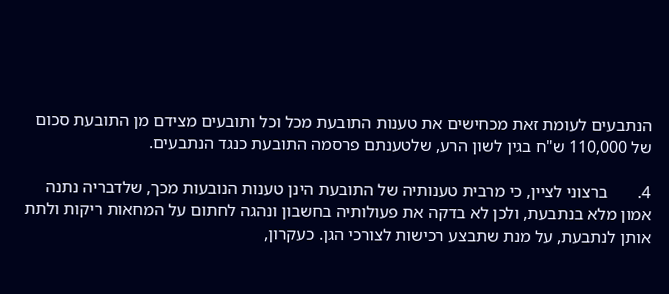הנתבעים לעומת זאת מכחישים את טענות התובעת מכל וכל ותובעים מצידם מן התובעת סכום של 110,000 ש"ח בגין לשון הרע, שלטענתם פרסמה התובעת כנגד הנתבעים.

4.       ברצוני לציין, כי מרבית טענותיה של התובעת הינן טענות הנובעות מכך, שלדבריה נתנה אמון מלא בנתבעת, ולכן לא בדקה את פעולותיה בחשבון ונהגה לחתום על המחאות ריקות ולתת אותן לנתבעת, על מנת שתבצע רכישות לצורכי הגן. כעקרון,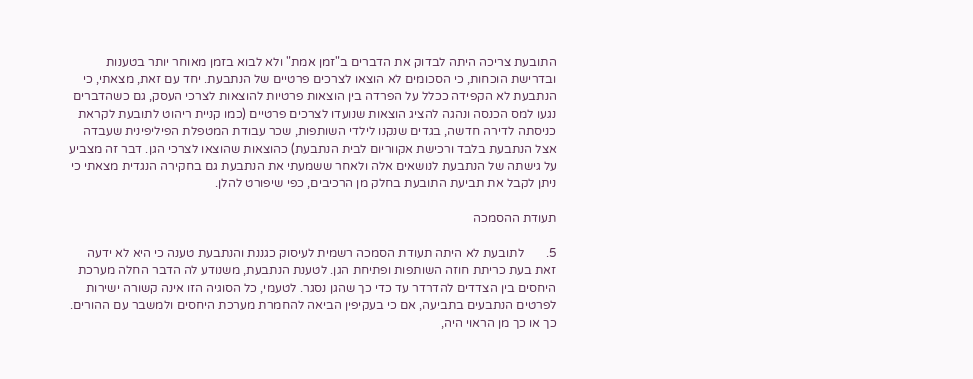התובעת צריכה היתה לבדוק את הדברים ב"זמן אמת" ולא לבוא בזמן מאוחר יותר בטענות ובדרישת הוכחות, כי הסכומים לא הוצאו לצרכים פרטיים של הנתבעת. יחד עם זאת, מצאתי, כי הנתבעת לא הקפידה ככלל על הפרדה בין הוצאות פרטיות להוצאות לצרכי העסק, גם כשהדברים נגעו למס הכנסה ונהגה להציג הוצאות שנועדו לצרכים פרטיים (כמו קניית ריהוט לתובעת לקראת כניסתה לדירה חדשה, בגדים שנקנו לילדי השותפות, שכר עבודת המטפלת הפיליפינית שעבדה אצל הנתבעת בלבד ורכישת אקווריום לבית הנתבעת) כהוצאות שהוצאו לצרכי הגן. דבר זה מצביע על גישתה של הנתבעת לנושאים אלה ולאחר ששמעתי את הנתבעת גם בחקירה הנגדית מצאתי כי ניתן לקבל את תביעת התובעת בחלק מן הרכיבים, כפי שיפורט להלן.

תעודת ההסמכה

5.       לתובעת לא היתה תעודת הסמכה רשמית לעיסוק כגננת והנתבעת טענה כי היא לא ידעה זאת בעת כריתת חוזה השותפות ופתיחת הגן. לטענת הנתבעת, משנודע לה הדבר החלה מערכת היחסים בין הצדדים להדרדר עד כדי כך שהגן נסגר. לטעמי, כל הסוגיה הזו אינה קשורה ישירות לפרטים הנתבעים בתביעה, אם כי בעקיפין הביאה להחמרת מערכת היחסים ולמשבר עם ההורים. כך או כך מן הראוי היה,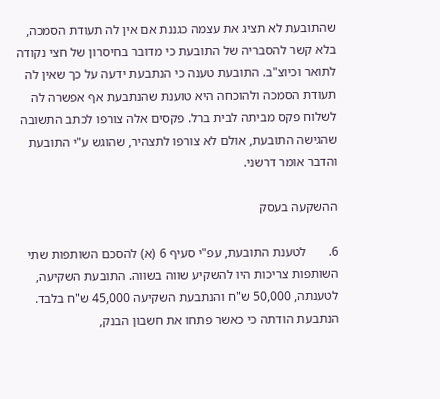שהתובעת לא תציג את עצמה כגננת אם אין לה תעודת הסמכה, בלא קשר להסבריה של התובעת כי מדובר בחיסרון של חצי נקודה לתואר וכיוצ"ב. התובעת טענה כי הנתבעת ידעה על כך שאין לה תעודת הסמכה ולהוכחה היא טוענת שהנתבעת אף אפשרה לה לשלוח פקס מביתה לבית ברל. פקסים אלה צורפו לכתב התשובה שהגישה התובעת, אולם לא צורפו לתצהיר, שהוגש ע"י התובעת והדבר אומר דרשני.

ההשקעה בעסק

6.       לטענת התובעת, עפ"י סעיף 6 (א) להסכם השותפות שתי השותפות צריכות היו להשקיע שווה בשווה. התובעת השקיעה, לטענתה, 50,000 ש"ח והנתבעת השקיעה 45,000 ש"ח בלבד. הנתבעת הודתה כי כאשר פתחו את חשבון הבנק,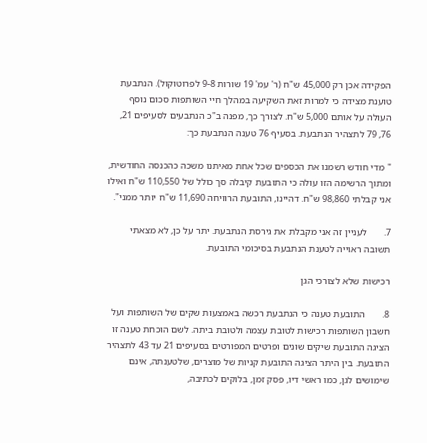הפקידה אכן רק 45,000 ש"ח (ר' עמ' 19 שורות 9-8 לפרוטוקול). הנתבעת טוענת מצידה כי למרות זאת השקיעה במהלך חיי השותפות סכום נוסף העולה על אותם 5,000 ש"ח. לצורך כך, מפנה ב"כ הנתבעים לסעיפים 21, 76, 79 לתצהיר הנתבעת. בסעיף 76 טענה הנתבעת כך:

" מדי חודש רשמנו את הכספים שכל אחת מאיתנו משכה כהכנסה החודשית, ומתוך הרשימה הזו עולה כי התובעת קיבלה סך כולל של 110,550 ש"ח ואילו אני קבלתי 98,860 ש"ח. דהיינו, התובעת הרוויחה 11,690 ש"ח יותר ממני".

7.       לעניין זה אני מקבלת את גירסת הנתבעת. יתר על כן, לא מצאתי תשובה ראוייה לטענת הנתבעת בסיכומי התובעת.

רכישות שלא לצורכי הגן

8.       התובעת טענה כי הנתבעת רכשה באמצעות שקים של השותפות ועל חשבון השותפות רכישות לטובת עצמה ולטובת ביתה. לשם הוכחת טענה זו הציגה התובעת שיקים שונים ופרטים המפורטים בסעיפים 21 עד 43 לתצהיר התובעת. בין היתר הציגה התובעת קניות של מוצרים, שלטענתה, אינם שימושים לגן, כמו ראשי דיו, פסק זמן, בלוקים לכתיבה,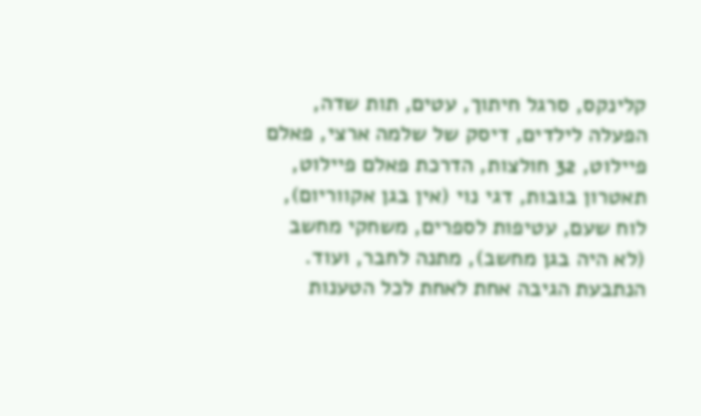קלינקס, סרגל חיתוך, עטים, תות שדה, הפעלה לילדים, דיסק של שלמה ארצי, פאלם פיילוט, 32 חולצות, הדרכת פאלם פיילוט, תאטרון בובות, דגי נוי (אין בגן אקווריום), לוח שעם, עטיפות לספרים, משחקי מחשב (לא היה בגן מחשב), מתנה לחבר, ועוד. הנתבעת הגיבה אחת לאחת לכל הטענות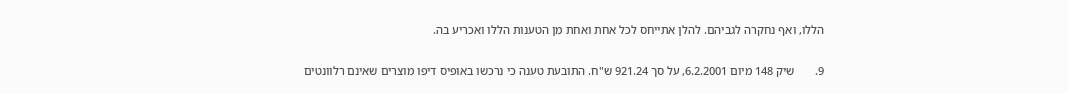הללו, ואף נחקרה לגביהם. להלן אתייחס לכל אחת ואחת מן הטענות הללו ואכריע בה.

9.       שיק 148 מיום 6.2.2001, על סך 921.24 ש"ח. התובעת טענה כי נרכשו באופיס דיפו מוצרים שאינם רלוונטים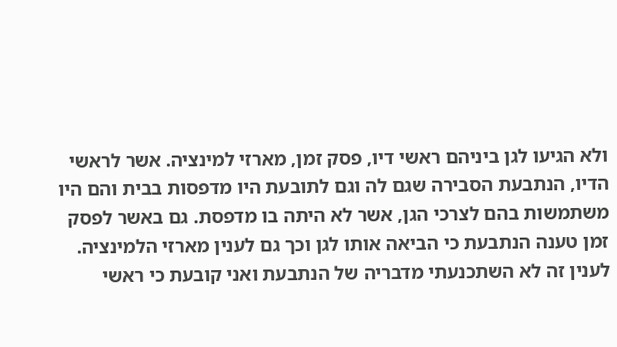ולא הגיעו לגן ביניהם ראשי דיו, פסק זמן, מארזי למינציה. אשר לראשי הדיו, הנתבעת הסבירה שגם לה וגם לתובעת היו מדפסות בבית והם היו משתמשות בהם לצרכי הגן, אשר לא היתה בו מדפסת. גם באשר לפסק זמן טענה הנתבעת כי הביאה אותו לגן וכך גם לענין מארזי הלמינציה. לענין זה לא השתכנעתי מדבריה של הנתבעת ואני קובעת כי ראשי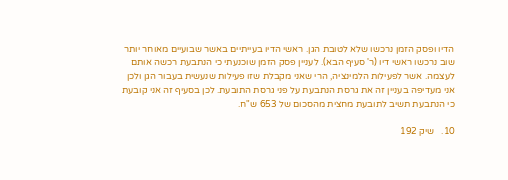הדיו ופסק הזמן נרכשו שלא לטובת הגן. ראשי הדיו בעייתיים באשר שבועיים מאוחר יותר שוב נרכשו ראשי דיו (ר' סעיף הבא). לעניין פסק הזמן שוכנעתי כי הנתבעת רכשה אותם לעצמה. אשר לפעילות הלמינציה, הרי שאני מקבלת שזו פעילות שנעשית בעבור הגן ולכן אני מעדיפה בעניין זה את גרסת הנתבעת על פני גרסת התובעת. לכן בסעיף זה אני קובעת כי הנתבעת תשיב לתובעת מחצית מהסכום של 653 ש"ח.

10.   שיק 192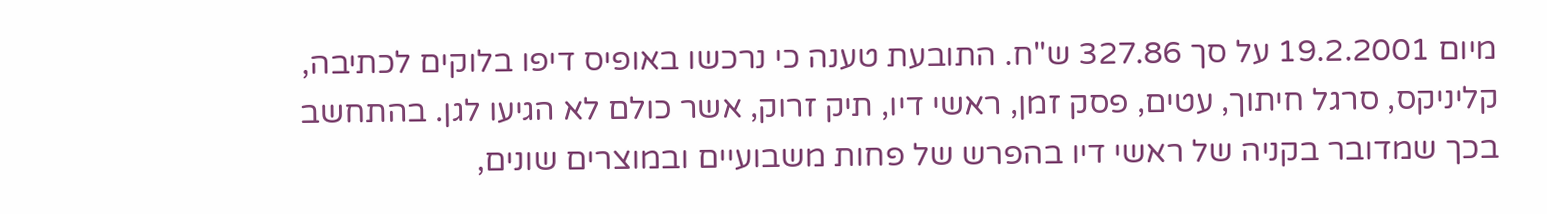מיום 19.2.2001 על סך 327.86 ש"ח. התובעת טענה כי נרכשו באופיס דיפו בלוקים לכתיבה, קליניקס, סרגל חיתוך, עטים, פסק זמן, ראשי דיו, תיק זרוק, אשר כולם לא הגיעו לגן. בהתחשב בכך שמדובר בקניה של ראשי דיו בהפרש של פחות משבועיים ובמוצרים שונים,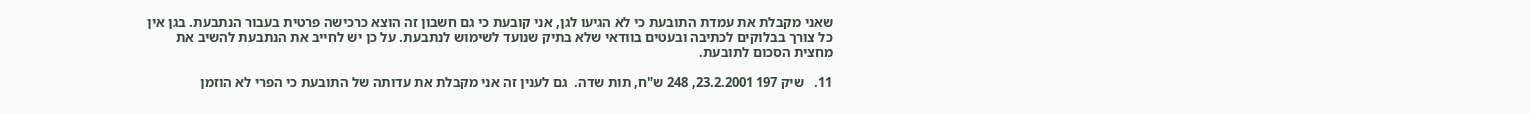שאני מקבלת את עמדת התובעת כי לא הגיעו לגן, אני קובעת כי גם חשבון זה הוצא כרכישה פרטית בעבור הנתבעת. בגן אין כל צורך בבלוקים לכתיבה ובעטים בוודאי שלא בתיק שנועד לשימוש לנתבעת. על כן יש לחייב את הנתבעת להשיב את מחצית הסכום לתובעת.

11.   שיק 197 23.2.2001, 248 ש"ח, תות שדה.  גם לענין זה אני מקבלת את עדותה של התובעת כי הפרי לא הוזמן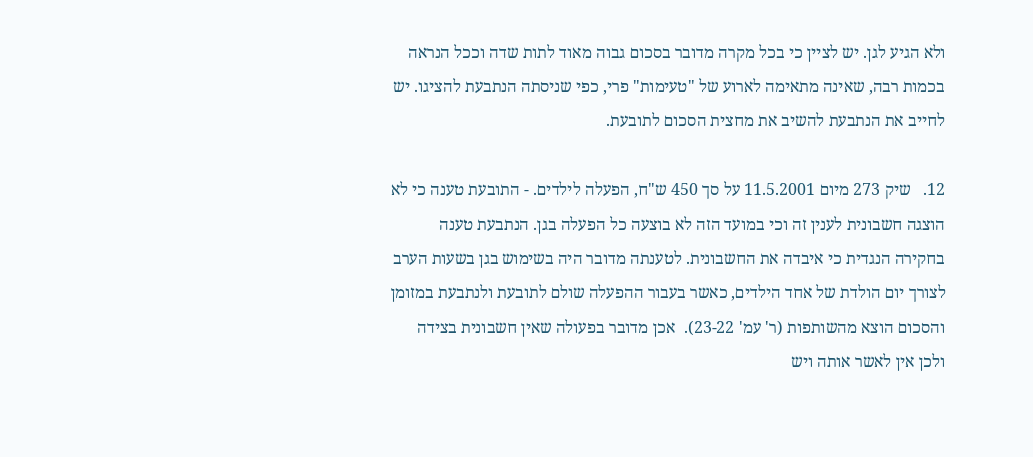ולא הגיע לגן. יש לציין כי בכל מקרה מדובר בסכום גבוה מאוד לתות שדה וככל הנראה בכמות רבה, שאינה מתאימה לארוע של "טעימות" פרי, כפי שניסתה הנתבעת להציגו. יש לחייב את הנתבעת להשיב את מחצית הסכום לתובעת.

12.   שיק 273 מיום 11.5.2001 על סך 450 ש"ח, הפעלה לילדים. - התובעת טענה כי לא הוצגה חשבונית לענין זה וכי במועד הזה לא בוצעה כל הפעלה בגן. הנתבעת טענה בחקירה הנגדית כי איבדה את החשבונית. לטענתה מדובר היה בשימוש בגן בשעות הערב לצורך יום הולדת של אחד הילדים, כאשר בעבור ההפעלה שולם לתובעת ולנתבעת במזומן והסכום הוצא מהשותפות (ר' עמ' 23-22).  אכן מדובר בפעולה שאין חשבונית בצידה ולכן אין לאשר אותה ויש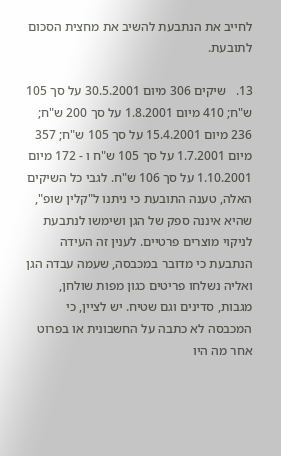לחייב את הנתבעת להשיב את מחצית הסכום לתובעת.

13.   שיקים 306 מיום 30.5.2001 על סך 105 ש"ח; 410 מיום 1.8.2001 על סך 200 ש"ח; 236 מיום 15.4.2001 על סך 105 ש"ח; 357 מיום 1.7.2001 על סך 105 ש"ח ו - 172 מיום 1.10.2001 על סך 106 ש"ח. לגבי כל השיקים האלה, טענה התובעת כי ניתנו ל"קלין שופ", שהיא איננה ספק של הגן ושימשו לנתבעת לניקוי מוצרים פרטיים. לענין זה העידה הנתבעת כי מדובר במכבסה, שעמה עבדה הגן ואליה נשלחו פריטים כגון מפות שולחן, מגבות, סדינים וגם שטיח. יש לציין, כי המכבסה לא כתבה על החשבונית או בפרוט אחר מה היו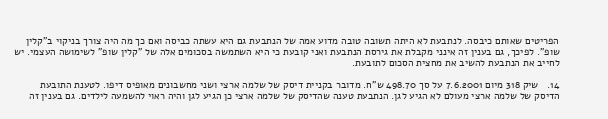הפריטים שאותם כיבסה. לנתבעת לא היתה תשובה טובה מדוע אמה של הנתבעת גם היא עשתה כביסה ואם כך מה היה צורך בניקוי ב"קלין שופ". לפיכך, גם בענין זה אינני מקבלת את גירסת הנתבעת ואני קובעת כי היא השתמשה בסכומים אלה של "קלין שופ" לשימושה העצמי. יש לחייב את הנתבעת להשיב את מחצית הסכום לתובעת.

14.   שיק 318 מיום 7.6.2001 על סך 498.70 ש"ח. מדובר בקניית דיסק של שלמה ארצי ושני מחשבונים מאופיס דיפו. לטענת התובעת הדיסק של שלמה ארצי מעולם לא הגיע לגן. הנתבעת טענה שהדיסק של שלמה ארצי כן הגיע לגן והיה ראוי להשמעה לילדים. גם בענין זה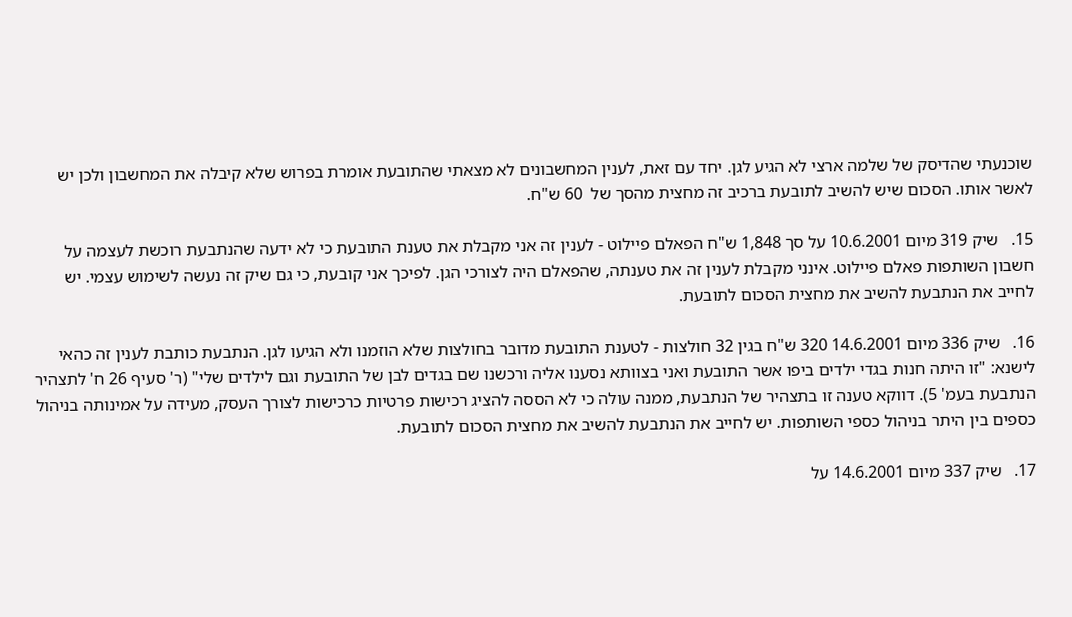שוכנעתי שהדיסק של שלמה ארצי לא הגיע לגן. יחד עם זאת, לענין המחשבונים לא מצאתי שהתובעת אומרת בפרוש שלא קיבלה את המחשבון ולכן יש לאשר אותו. הסכום שיש להשיב לתובעת ברכיב זה מחצית מהסך של  60 ש"ח.

15.   שיק 319 מיום 10.6.2001 על סך 1,848 ש"ח הפאלם פיילוט - לענין זה אני מקבלת את טענת התובעת כי לא ידעה שהנתבעת רוכשת לעצמה על חשבון השותפות פאלם פיילוט. אינני מקבלת לענין זה את טענתה, שהפאלם היה לצורכי הגן. לפיכך אני קובעת, כי גם שיק זה נעשה לשימוש עצמי. יש לחייב את הנתבעת להשיב את מחצית הסכום לתובעת.

16.   שיק 336 מיום 14.6.2001 320 ש"ח בגין 32 חולצות - לטענת התובעת מדובר בחולצות שלא הוזמנו ולא הגיעו לגן. הנתבעת כותבת לענין זה כהאי לישנא: "זו היתה חנות בגדי ילדים ביפו אשר התובעת ואני בצוותא נסענו אליה ורכשנו שם בגדים לבן של התובעת וגם לילדים שלי" (ר' סעיף 26 ח' לתצהיר הנתבעת בעמ' 5). דווקא טענה זו בתצהיר של הנתבעת, ממנה עולה כי לא הססה להציג רכישות פרטיות כרכישות לצורך העסק, מעידה על אמינותה בניהול כספים בין היתר בניהול כספי השותפות. יש לחייב את הנתבעת להשיב את מחצית הסכום לתובעת.

17.   שיק 337 מיום 14.6.2001 על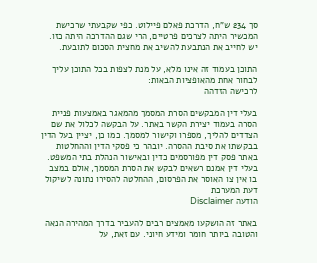סך 234 ש"ח, הדרכת פאלם פיילוט. כפי שקבעתי שרכישת המכשיר היתה לצרכים פרטיים, הרי שגם ההדרכה היתה כזו. יש לחייב את הנתבעת להשיב את מחצית הסכום לתובעת.

התוכן בעמוד זה אינו מלא, על מנת לצפות בכל התוכן עליך לבחור אחת מהאופציות הבאות:
לרכישה הזדהה

בעלי דין המבקשים הסרת המסמך מהמאגר באמצעות פניית הסרה בעמוד יצירת הקשר באתר. על הבקשה לכלול את שם הצדדים להליך, מספרו וקישור למסמך. כמו כן, יציין בעל הדין בבקשתו את סיבת ההסרה. יובהר כי פסקי הדין וההחלטות באתר פסק דין מפורסמים כדין ובאישור הנהלת בתי המשפט. בעלי דין אמנם רשאים לבקש את הסרת המסמך, אולם במצב בו אין צו האוסר את הפרסום, ההחלטה להסירו נתונה לשיקול דעת המערכת
הודעה Disclaimer

באתר זה הושקעו מאמצים רבים להעביר בדרך המהירה הנאה והטובה ביותר חומר ומידע חיוני. עם זאת, על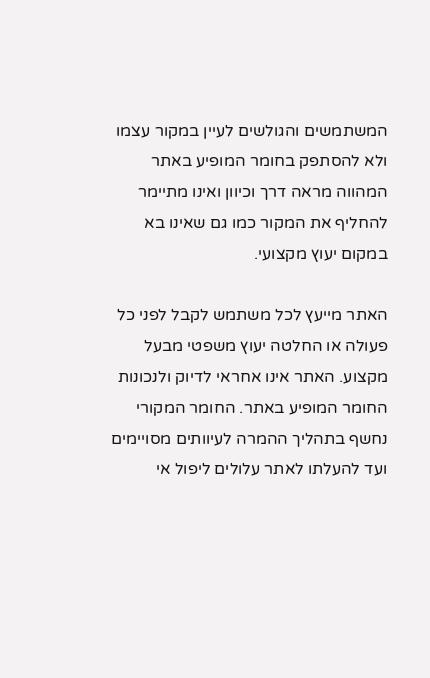המשתמשים והגולשים לעיין במקור עצמו ולא להסתפק בחומר המופיע באתר המהווה מראה דרך וכיוון ואינו מתיימר להחליף את המקור כמו גם שאינו בא במקום יעוץ מקצועי.

האתר מייעץ לכל משתמש לקבל לפני כל פעולה או החלטה יעוץ משפטי מבעל מקצוע. האתר אינו אחראי לדיוק ולנכונות החומר המופיע באתר. החומר המקורי נחשף בתהליך ההמרה לעיוותים מסויימים ועד להעלתו לאתר עלולים ליפול אי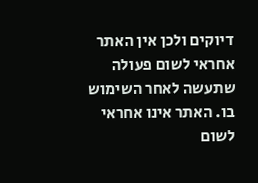דיוקים ולכן אין האתר אחראי לשום פעולה שתעשה לאחר השימוש בו. האתר אינו אחראי לשום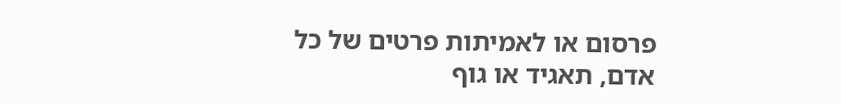פרסום או לאמיתות פרטים של כל אדם, תאגיד או גוף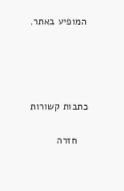המופיע באתר.




כתבות קשורות

    חזרה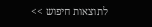לתוצאות חיפוש >>